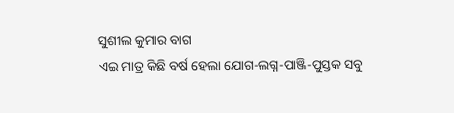ସୁଶୀଲ କୁମାର ବାଗ
ଏଇ ମାତ୍ର କିଛି ବର୍ଷ ହେଲା ଯୋଗ-ଲଗ୍ନ-ପାଞ୍ଜି-ପୁସ୍ତକ ସବୁ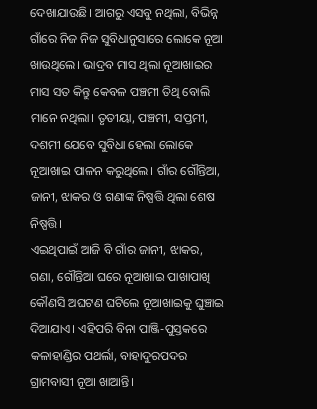ଦେଖାଯାଉଛି। ଆଗରୁ ଏସବୁ ନଥିଲା, ବିଭିନ୍ନ ଗାଁରେ ନିଜ ନିଜ ସୁବିଧାନୁସାରେ ଲୋକେ ନୂଆ ଖାଉଥିଲେ। ଭାଦ୍ରବ ମାସ ଥିଲା ନୂଆଖାଇର ମାସ ସତ କିନ୍ତୁ କେବଳ ପଞ୍ଚମୀ ତିଥି ବୋଲି ମାନେ ନଥିଲା। ତୃତୀୟା, ପଞ୍ଚମୀ, ସପ୍ତମୀ, ଦଶମୀ ଯେବେ ସୁବିଧା ହେଲା ଲୋକେ ନୂଆଖାଇ ପାଳନ କରୁଥିଲେ। ଗାଁର ଗୌନ୍ତିଆ, ଜାନୀ, ଝାକର ଓ ଗଣାଙ୍କ ନିଷ୍ପତ୍ତି ଥିଲା ଶେଷ ନିଷ୍ପତ୍ତି।
ଏଇଥିପାଇଁ ଆଜି ବି ଗାଁର ଜାନୀ, ଝାକର, ଗଣା, ଗୌନ୍ତିଆ ଘରେ ନୂଆଖାଇ ପାଖାପାଖି କୌଣସି ଅଘଟଣ ଘଟିଲେ ନୂଆଖାଇକୁ ଘୁଞ୍ଚାଇ ଦିଆଯାଏ। ଏହିପରି ବିନା ପାଞ୍ଜି-ପୁସ୍ତକରେ କଳାହାଣ୍ଡିର ପଥର୍ଲା, ବାହାଦୁରପଦର ଗ୍ରାମବାସୀ ନୂଆ ଖାଆନ୍ତି।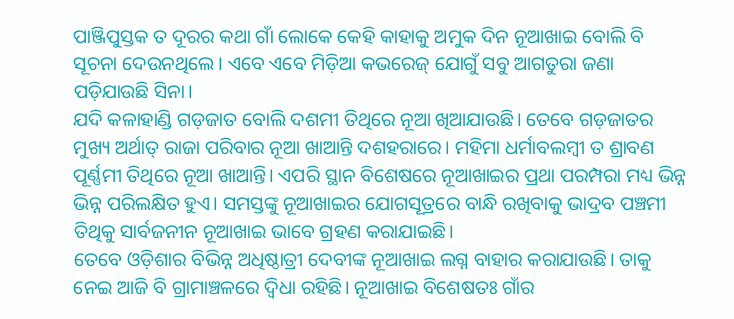ପାଞ୍ଜିପୁସ୍ତକ ତ ଦୂରର କଥା ଗାଁ ଲୋକେ କେହି କାହାକୁ ଅମୁକ ଦିନ ନୂଆଖାଇ ବୋଲି ବି ସୂଚନା ଦେଉନଥିଲେ। ଏବେ ଏବେ ମିଡ଼ିଆ କଭରେଜ୍ ଯୋଗୁଁ ସବୁ ଆଗତୁରା ଜଣା ପଡ଼ିଯାଉଛି ସିନା।
ଯଦି କଳାହାଣ୍ଡି ଗଡ଼ଜାତ ବୋଲି ଦଶମୀ ତିଥିରେ ନୂଆ ଖିଆଯାଉଛି। ତେବେ ଗଡ଼ଜାତର ମୁଖ୍ୟ ଅର୍ଥାତ୍ ରାଜା ପରିବାର ନୂଆ ଖାଆନ୍ତି ଦଶହରାରେ। ମହିମା ଧର୍ମାବଲମ୍ବୀ ତ ଶ୍ରାବଣ ପୂର୍ଣ୍ଣମୀ ତିଥିରେ ନୂଆ ଖାଆନ୍ତି। ଏପରି ସ୍ଥାନ ବିଶେଷରେ ନୂଆଖାଇର ପ୍ରଥା ପରମ୍ପରା ମଧ୍ୟ ଭିନ୍ନ ଭିନ୍ନ ପରିଲକ୍ଷିତ ହୁଏ। ସମସ୍ତଙ୍କୁ ନୂଆଖାଇର ଯୋଗସୂତ୍ରରେ ବାନ୍ଧି ରଖିବାକୁ ଭାଦ୍ରବ ପଞ୍ଚମୀ ତିଥିକୁ ସାର୍ବଜନୀନ ନୂଆଖାଇ ଭାବେ ଗ୍ରହଣ କରାଯାଇଛି।
ତେବେ ଓଡ଼ିଶାର ବିଭିନ୍ନ ଅଧିଷ୍ଠାତ୍ରୀ ଦେବୀଙ୍କ ନୂଆଖାଇ ଲଗ୍ନ ବାହାର କରାଯାଉଛି। ତାକୁ ନେଇ ଆଜି ବି ଗ୍ରାମାଞ୍ଚଳରେ ଦ୍ବିଧା ରହିଛି। ନୂଆଖାଇ ବିଶେଷତଃ ଗାଁର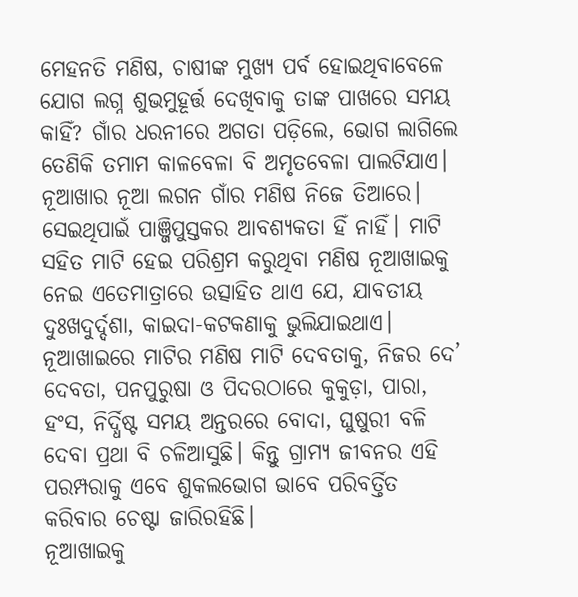ମେହନତି ମଣିଷ, ଚାଷୀଙ୍କ ମୁଖ୍ୟ ପର୍ବ ହୋଇଥିବାବେଳେ ଯୋଗ ଲଗ୍ନ ଶୁଭମୁହୂର୍ତ୍ତ ଦେଖିବାକୁ ତାଙ୍କ ପାଖରେ ସମୟ କାହିଁ? ଗାଁର ଧରନୀରେ ଅଗତା ପଡ଼ିଲେ, ଭୋଗ ଲାଗିଲେ ତେଣିକି ତମାମ କାଳବେଳା ବି ଅମୃତବେଳା ପାଲଟିଯାଏ।
ନୂଆଖାର ନୂଆ ଲଗନ ଗାଁର ମଣିଷ ନିଜେ ତିଆରେ। ସେଇଥିପାଇଁ ପାଞ୍ଜିପୁସ୍ତକର ଆବଶ୍ୟକତା ହିଁ ନାହିଁ। ମାଟି ସହିତ ମାଟି ହେଇ ପରିଶ୍ରମ କରୁଥିବା ମଣିଷ ନୂଆଖାଇକୁ ନେଇ ଏତେମାତ୍ରାରେ ଉତ୍ସାହିତ ଥାଏ ଯେ, ଯାବତୀୟ ଦୁଃଖଦୁର୍ଦ୍ଦଶା, କାଇଦା-କଟକଣାକୁ ଭୁଲିଯାଇଥାଏ।
ନୂଆଖାଇରେ ମାଟିର ମଣିଷ ମାଟି ଦେବତାକୁ, ନିଜର ଦେ’ ଦେବତା, ପନପୁରୁଷା ଓ ପିଦରଠାରେ କୁକୁଡ଼ା, ପାରା, ହଂସ, ନିର୍ଦ୍ଧିଷ୍ଟ ସମୟ ଅନ୍ତରରେ ବୋଦା, ଘୁଷୁରୀ ବଳି ଦେବା ପ୍ରଥା ବି ଚଳିଆସୁଛି। କିନ୍ତୁ ଗ୍ରାମ୍ୟ ଜୀବନର ଏହି ପରମ୍ପରାକୁ ଏବେ ଶୁକଲଭୋଗ ଭାବେ ପରିବର୍ତ୍ତିତ କରିବାର ଚେଷ୍ଟା ଜାରିରହିଛି।
ନୂଆଖାଇକୁ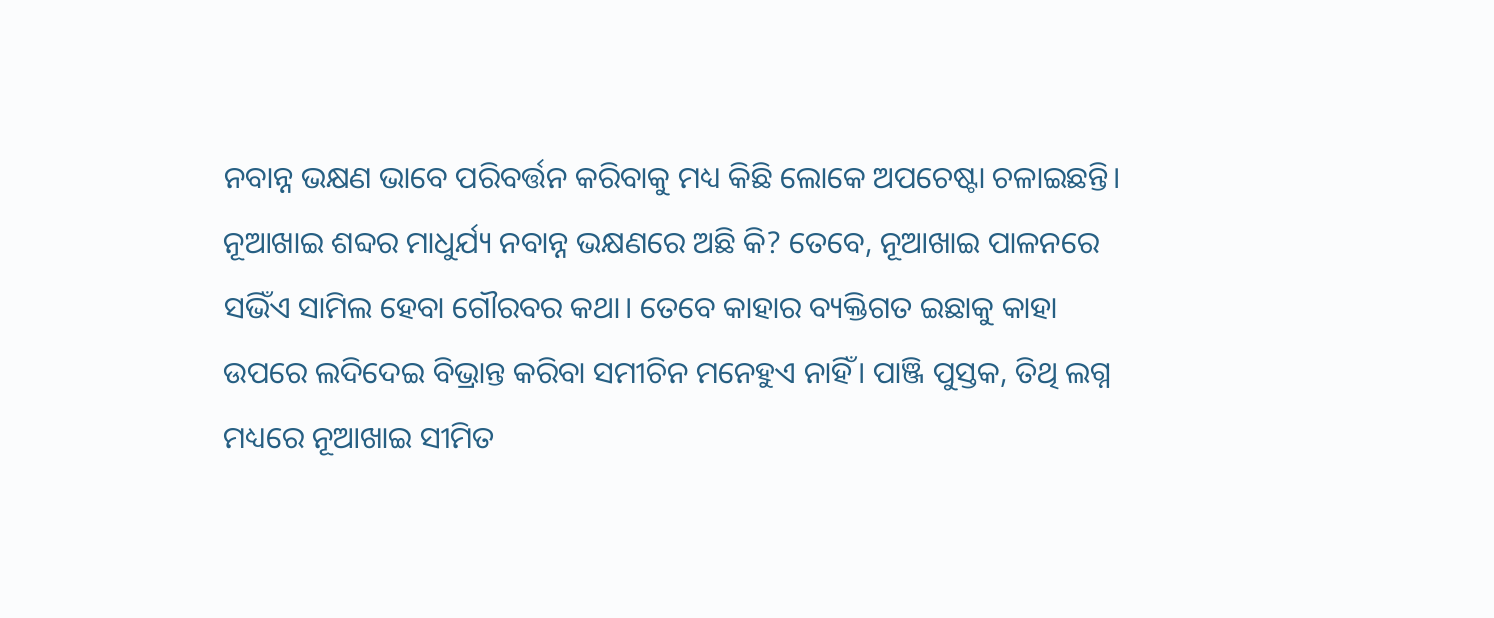ନବାନ୍ନ ଭକ୍ଷଣ ଭାବେ ପରିବର୍ତ୍ତନ କରିବାକୁ ମଧ୍ୟ କିଛି ଲୋକେ ଅପଚେଷ୍ଟା ଚଳାଇଛନ୍ତି। ନୂଆଖାଇ ଶବ୍ଦର ମାଧୁର୍ଯ୍ୟ ନବାନ୍ନ ଭକ୍ଷଣରେ ଅଛି କି? ତେବେ, ନୂଆଖାଇ ପାଳନରେ ସଭିଁଏ ସାମିଲ ହେବା ଗୌରବର କଥା। ତେବେ କାହାର ବ୍ୟକ୍ତିଗତ ଇଛାକୁ କାହା ଉପରେ ଲଦିଦେଇ ବିଭ୍ରାନ୍ତ କରିବା ସମୀଚିନ ମନେହୁଏ ନାହିଁ। ପାଞ୍ଜି ପୁସ୍ତକ, ତିଥି ଲଗ୍ନ ମଧ୍ୟରେ ନୂଆଖାଇ ସୀମିତ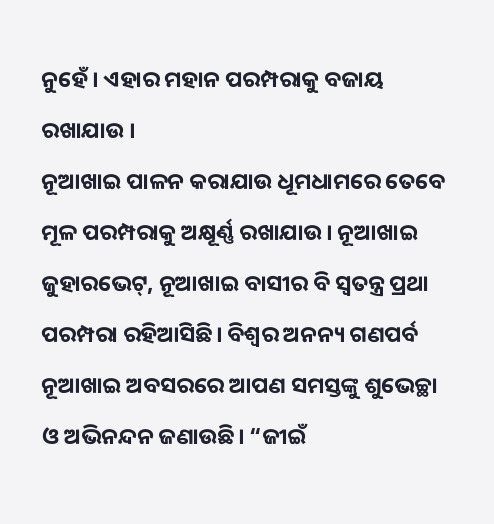ନୁହେଁ। ଏହାର ମହାନ ପରମ୍ପରାକୁ ବଜାୟ ରଖାଯାଉ ।
ନୂଆଖାଇ ପାଳନ କରାଯାଉ ଧୂମଧାମରେ ତେବେ ମୂଳ ପରମ୍ପରାକୁ ଅକ୍ଷୂର୍ଣ୍ଣ ରଖାଯାଉ। ନୂଆଖାଇ ଜୁହାରଭେଟ୍, ନୂଆଖାଇ ବାସୀର ବି ସ୍ବତନ୍ତ୍ର ପ୍ରଥା ପରମ୍ପରା ରହିଆସିଛି। ବିଶ୍ବର ଅନନ୍ୟ ଗଣପର୍ବ ନୂଆଖାଇ ଅବସରରେ ଆପଣ ସମସ୍ତଙ୍କୁ ଶୁଭେଚ୍ଛା ଓ ଅଭିନନ୍ଦନ ଜଣାଉଛି। “ଜୀଇଁ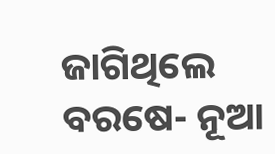ଜାଗିଥିଲେ ବରଷେ- ନୂଆ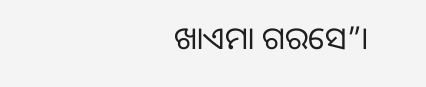ଖାଏମା ଗରସେ”।